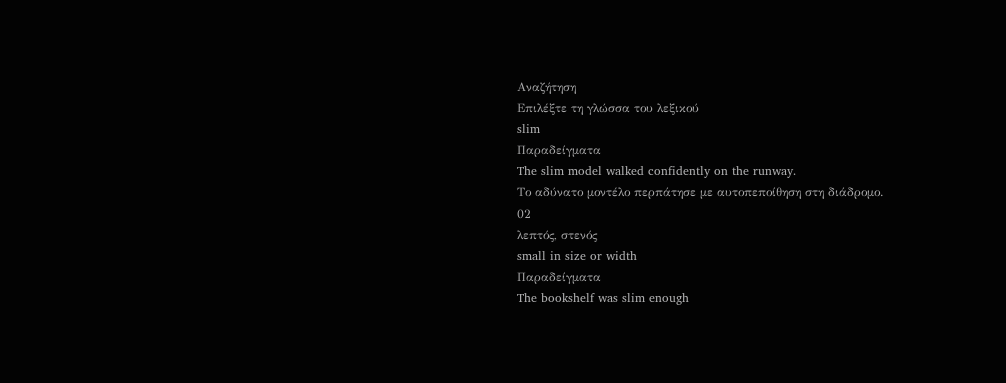Αναζήτηση
Επιλέξτε τη γλώσσα του λεξικού
slim
Παραδείγματα
The slim model walked confidently on the runway.
Το αδύνατο μοντέλο περπάτησε με αυτοπεποίθηση στη διάδρομο.
02
λεπτός, στενός
small in size or width
Παραδείγματα
The bookshelf was slim enough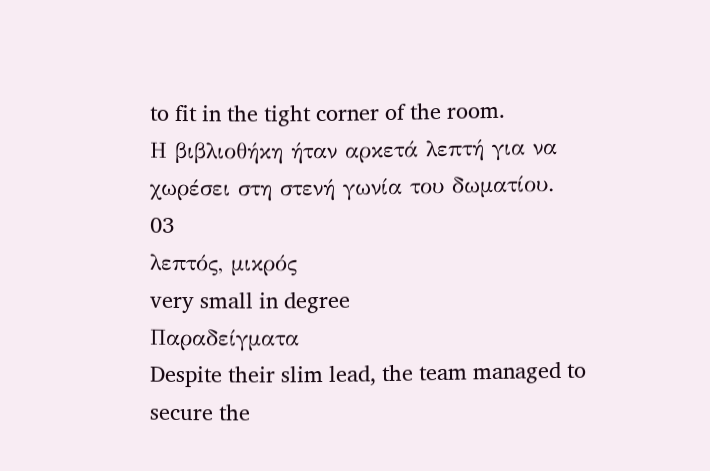to fit in the tight corner of the room.
Η βιβλιοθήκη ήταν αρκετά λεπτή για να χωρέσει στη στενή γωνία του δωματίου.
03
λεπτός, μικρός
very small in degree
Παραδείγματα
Despite their slim lead, the team managed to secure the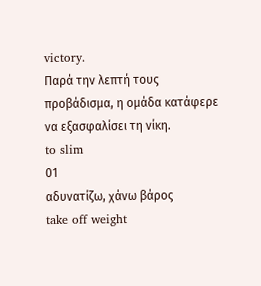victory.
Παρά την λεπτή τους προβάδισμα, η ομάδα κατάφερε να εξασφαλίσει τη νίκη.
to slim
01
αδυνατίζω, χάνω βάρος
take off weight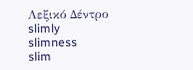Λεξικό Δέντρο
slimly
slimness
slim